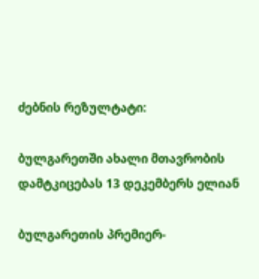ძებნის რეზულტატი:

ბულგარეთში ახალი მთავრობის დამტკიცებას 13 დეკემბერს ელიან

ბულგარეთის პრემიერ-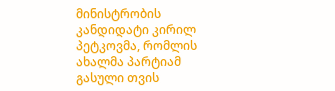მინისტრობის კანდიდატი კირილ პეტკოვმა, რომლის ახალმა პარტიამ გასული თვის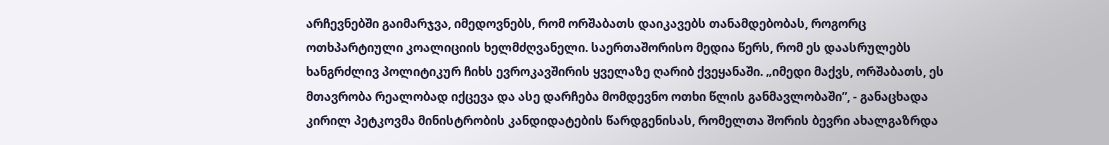არჩევნებში გაიმარჯვა, იმედოვნებს, რომ ორშაბათს დაიკავებს თანამდებობას, როგორც ოთხპარტიული კოალიციის ხელმძღვანელი. საერთაშორისო მედია წერს, რომ ეს დაასრულებს ხანგრძლივ პოლიტიკურ ჩიხს ევროკავშირის ყველაზე ღარიბ ქვეყანაში. „იმედი მაქვს, ორშაბათს, ეს მთავრობა რეალობად იქცევა და ასე დარჩება მომდევნო ოთხი წლის განმავლობაში”, - განაცხადა კირილ პეტკოვმა მინისტრობის კანდიდატების წარდგენისას, რომელთა შორის ბევრი ახალგაზრდა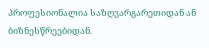პროფესიონალია საზღვარგარეთიდან ან ბიზნესწრეებიდან.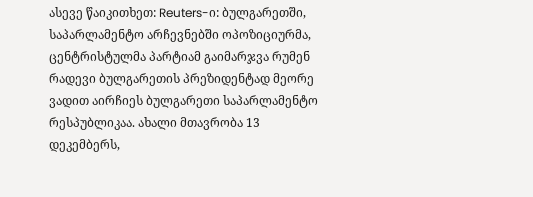ასევე წაიკითხეთ: Reuters-ი: ბულგარეთში, საპარლამენტო არჩევნებში ოპოზიციურმა, ცენტრისტულმა პარტიამ გაიმარჯვა რუმენ რადევი ბულგარეთის პრეზიდენტად მეორე ვადით აირჩიეს ბულგარეთი საპარლამენტო რესპუბლიკაა. ახალი მთავრობა 13 დეკემბერს,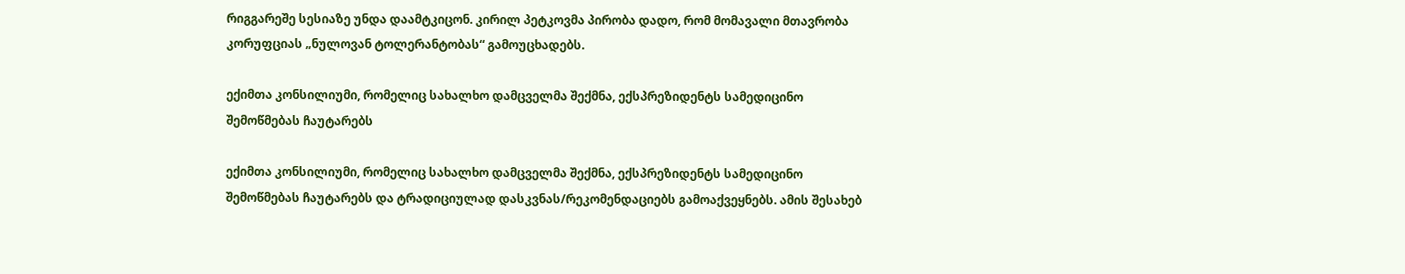რიგგარეშე სესიაზე უნდა დაამტკიცონ. კირილ პეტკოვმა პირობა დადო, რომ მომავალი მთავრობა კორუფციას „ნულოვან ტოლერანტობას“ გამოუცხადებს.

ექიმთა კონსილიუმი, რომელიც სახალხო დამცველმა შექმნა, ექსპრეზიდენტს სამედიცინო შემოწმებას ჩაუტარებს

ექიმთა კონსილიუმი, რომელიც სახალხო დამცველმა შექმნა, ექსპრეზიდენტს სამედიცინო შემოწმებას ჩაუტარებს და ტრადიციულად დასკვნას/რეკომენდაციებს გამოაქვეყნებს. ამის შესახებ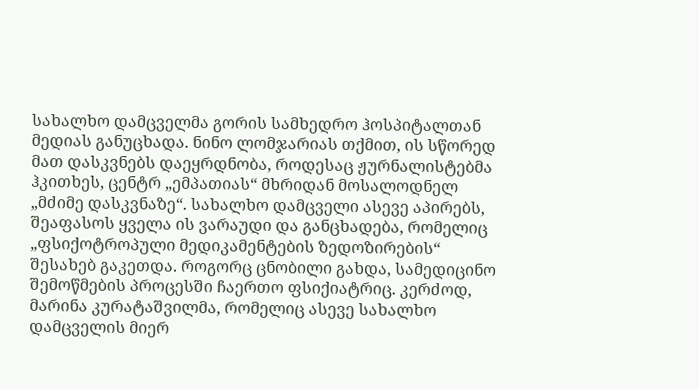სახალხო დამცველმა გორის სამხედრო ჰოსპიტალთან მედიას განუცხადა. ნინო ლომჯარიას თქმით, ის სწორედ მათ დასკვნებს დაეყრდნობა, როდესაც ჟურნალისტებმა ჰკითხეს, ცენტრ „ემპათიას“ მხრიდან მოსალოდნელ „მძიმე დასკვნაზე“. სახალხო დამცველი ასევე აპირებს, შეაფასოს ყველა ის ვარაუდი და განცხადება, რომელიც „ფსიქოტროპული მედიკამენტების ზედოზირების“ შესახებ გაკეთდა. როგორც ცნობილი გახდა, სამედიცინო შემოწმების პროცესში ჩაერთო ფსიქიატრიც. კერძოდ, მარინა კურატაშვილმა, რომელიც ასევე სახალხო დამცველის მიერ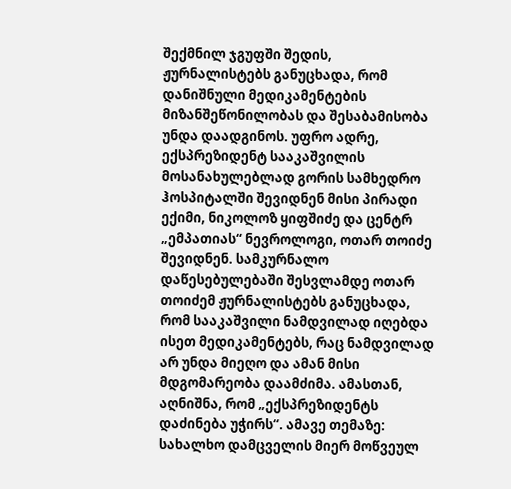შექმნილ ჯგუფში შედის, ჟურნალისტებს განუცხადა, რომ დანიშნული მედიკამენტების მიზანშეწონილობას და შესაბამისობა უნდა დაადგინოს. უფრო ადრე, ექსპრეზიდენტ სააკაშვილის მოსანახულებლად გორის სამხედრო ჰოსპიტალში შევიდნენ მისი პირადი ექიმი, ნიკოლოზ ყიფშიძე და ცენტრ „ემპათიას“ ნევროლოგი, ოთარ თოიძე შევიდნენ. სამკურნალო დაწესებულებაში შესვლამდე ოთარ თოიძემ ჟურნალისტებს განუცხადა, რომ სააკაშვილი ნამდვილად იღებდა ისეთ მედიკამენტებს, რაც ნამდვილად არ უნდა მიეღო და ამან მისი მდგომარეობა დაამძიმა. ამასთან, აღნიშნა, რომ „ექსპრეზიდენტს დაძინება უჭირს“. ამავე თემაზე: სახალხო დამცველის მიერ მოწვეულ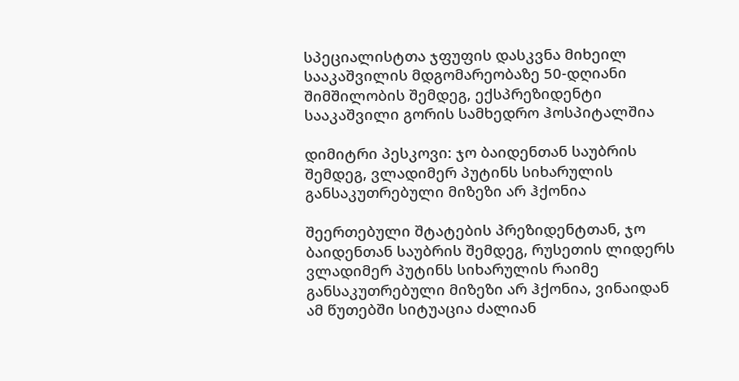სპეციალისტთა ჯფუფის დასკვნა მიხეილ სააკაშვილის მდგომარეობაზე 50-დღიანი შიმშილობის შემდეგ, ექსპრეზიდენტი სააკაშვილი გორის სამხედრო ჰოსპიტალშია

დიმიტრი პესკოვი: ჯო ბაიდენთან საუბრის შემდეგ, ვლადიმერ პუტინს სიხარულის განსაკუთრებული მიზეზი არ ჰქონია

შეერთებული შტატების პრეზიდენტთან, ჯო ბაიდენთან საუბრის შემდეგ, რუსეთის ლიდერს ვლადიმერ პუტინს სიხარულის რაიმე განსაკუთრებული მიზეზი არ ჰქონია, ვინაიდან ამ წუთებში სიტუაცია ძალიან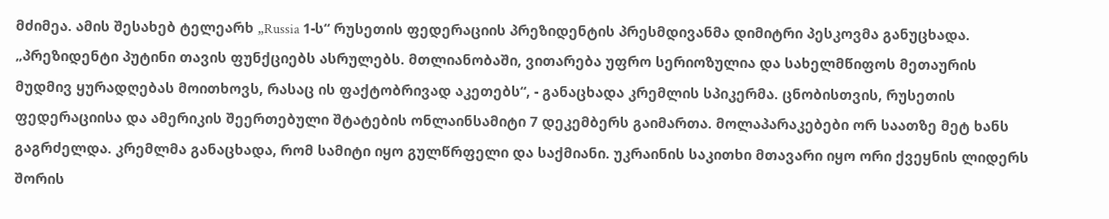მძიმეა. ამის შესახებ ტელეარხ „Russia 1-ს“ რუსეთის ფედერაციის პრეზიდენტის პრესმდივანმა დიმიტრი პესკოვმა განუცხადა. „პრეზიდენტი პუტინი თავის ფუნქციებს ასრულებს. მთლიანობაში, ვითარება უფრო სერიოზულია და სახელმწიფოს მეთაურის მუდმივ ყურადღებას მოითხოვს, რასაც ის ფაქტობრივად აკეთებს“, - განაცხადა კრემლის სპიკერმა. ცნობისთვის, რუსეთის ფედერაციისა და ამერიკის შეერთებული შტატების ონლაინსამიტი 7 დეკემბერს გაიმართა. მოლაპარაკებები ორ საათზე მეტ ხანს გაგრძელდა. კრემლმა განაცხადა, რომ სამიტი იყო გულწრფელი და საქმიანი. უკრაინის საკითხი მთავარი იყო ორი ქვეყნის ლიდერს შორის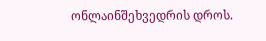ონლაინშეხვედრის დროს.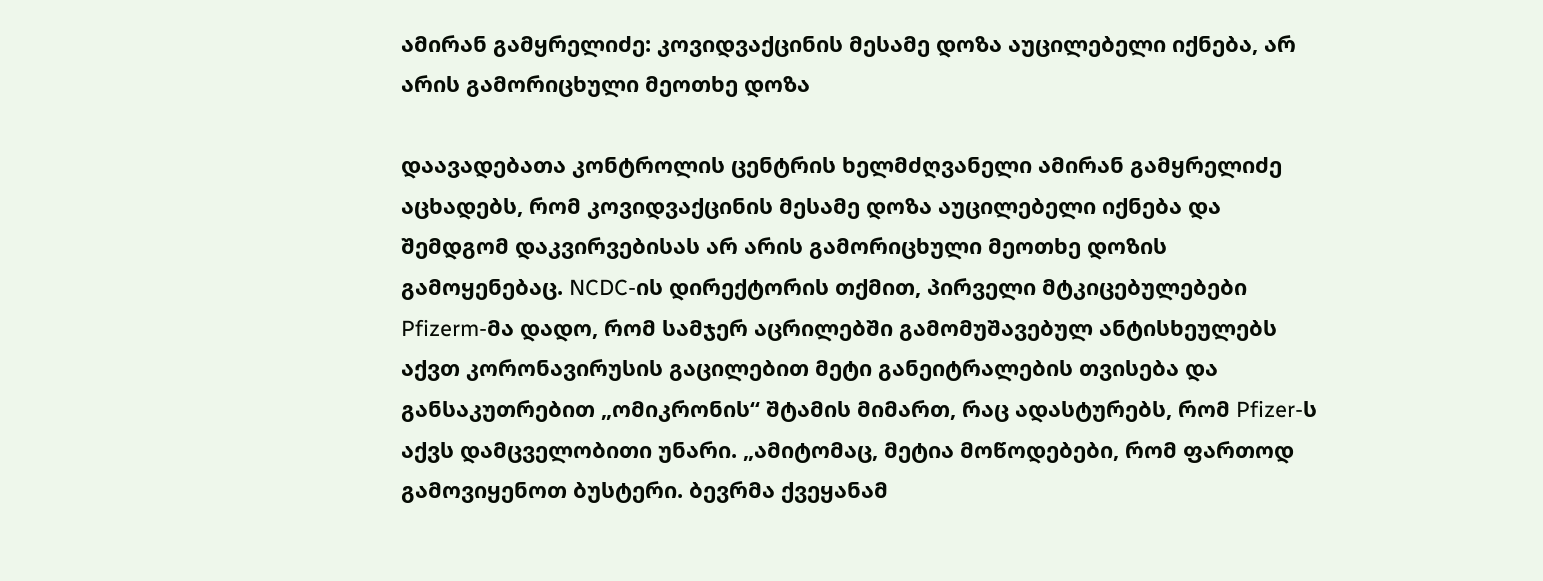ამირან გამყრელიძე: კოვიდვაქცინის მესამე დოზა აუცილებელი იქნება, არ არის გამორიცხული მეოთხე დოზა

დაავადებათა კონტროლის ცენტრის ხელმძღვანელი ამირან გამყრელიძე აცხადებს, რომ კოვიდვაქცინის მესამე დოზა აუცილებელი იქნება და შემდგომ დაკვირვებისას არ არის გამორიცხული მეოთხე დოზის გამოყენებაც. NCDC-ის დირექტორის თქმით, პირველი მტკიცებულებები Pfizerm-მა დადო, რომ სამჯერ აცრილებში გამომუშავებულ ანტისხეულებს აქვთ კორონავირუსის გაცილებით მეტი განეიტრალების თვისება და განსაკუთრებით „ომიკრონის“ შტამის მიმართ, რაც ადასტურებს, რომ Pfizer-ს აქვს დამცველობითი უნარი. „ამიტომაც, მეტია მოწოდებები, რომ ფართოდ გამოვიყენოთ ბუსტერი. ბევრმა ქვეყანამ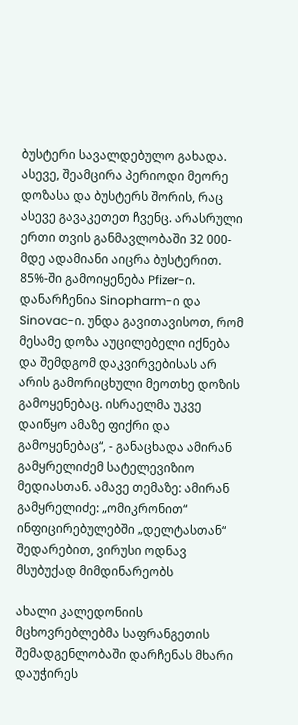ბუსტერი სავალდებულო გახადა. ასევე, შეამცირა პერიოდი მეორე დოზასა და ბუსტერს შორის, რაც ასევე გავაკეთეთ ჩვენც. არასრული ერთი თვის განმავლობაში 32 000-მდე ადამიანი აიცრა ბუსტერით. 85%-ში გამოიყენება Pfizer-ი. დანარჩენია Sinopharm-ი და Sinovac-ი. უნდა გავითავისოთ, რომ მესამე დოზა აუცილებელი იქნება და შემდგომ დაკვირვებისას არ არის გამორიცხული მეოთხე დოზის გამოყენებაც. ისრაელმა უკვე დაიწყო ამაზე ფიქრი და გამოყენებაც“, - განაცხადა ამირან გამყრელიძემ სატელევიზიო მედიასთან. ამავე თემაზე: ამირან გამყრელიძე: „ომიკრონით“ ინფიცირებულებში „დელტასთან“ შედარებით, ვირუსი ოდნავ მსუბუქად მიმდინარეობს

ახალი კალედონიის მცხოვრებლებმა საფრანგეთის შემადგენლობაში დარჩენას მხარი დაუჭირეს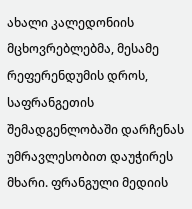ახალი კალედონიის მცხოვრებლებმა, მესამე რეფერენდუმის დროს, საფრანგეთის შემადგენლობაში დარჩენას უმრავლესობით დაუჭირეს მხარი. ფრანგული მედიის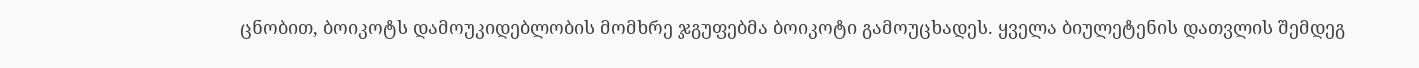ცნობით, ბოიკოტს დამოუკიდებლობის მომხრე ჯგუფებმა ბოიკოტი გამოუცხადეს. ყველა ბიულეტენის დათვლის შემდეგ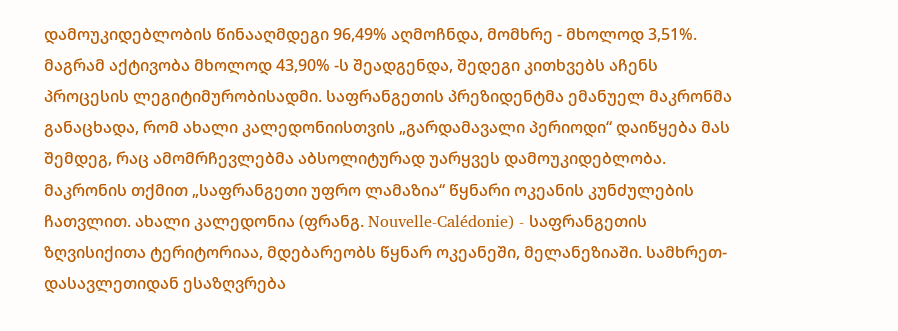დამოუკიდებლობის წინააღმდეგი 96,49% აღმოჩნდა, მომხრე - მხოლოდ 3,51%. მაგრამ აქტივობა მხოლოდ 43,90% -ს შეადგენდა, შედეგი კითხვებს აჩენს პროცესის ლეგიტიმურობისადმი. საფრანგეთის პრეზიდენტმა ემანუელ მაკრონმა განაცხადა, რომ ახალი კალედონიისთვის „გარდამავალი პერიოდი“ დაიწყება მას შემდეგ, რაც ამომრჩევლებმა აბსოლიტურად უარყვეს დამოუკიდებლობა. მაკრონის თქმით „საფრანგეთი უფრო ლამაზია“ წყნარი ოკეანის კუნძულების ჩათვლით. ახალი კალედონია (ფრანგ. Nouvelle-Calédonie) - საფრანგეთის ზღვისიქითა ტერიტორიაა, მდებარეობს წყნარ ოკეანეში, მელანეზიაში. სამხრეთ-დასავლეთიდან ესაზღვრება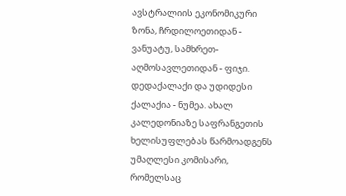ავსტრალიის ეკონომიკური ზონა, ჩრდილოეთიდან - ვანუატუ, სამხრეთ-აღმოსავლეთიდან - ფიჯი. დედაქალაქი და უდიდესი ქალაქია - ნუმეა. ახალ კალედონიაზე საფრანგეთის ხელისუფლებას წარმოადგენს უმაღლესი კომისარი, რომელსაც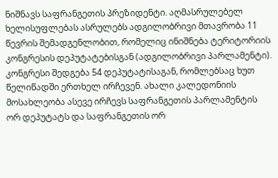ნიშნავს საფრანგეთის პრეზიდენტი. აღმასრულებელ ხელისუფლებას ასრულებს ადგილობრივი მთავრობა 11 წევრის შემადგენლობით, რომელიც ინიშნება ტერიტორიის კონგრესის დეპუტატებისგან (ადგილობრივი პარლამენტი). კონგრესი შედგება 54 დეპუტატისაგან, რომლებსაც ხუთ წელიწადში ერთხელ ირჩევენ. ახალი კალედონიის მოსახლეობა ასევე ირჩევს საფრანგეთის პარლამენტის ორ დეპუტატს და საფრანგეთის ორ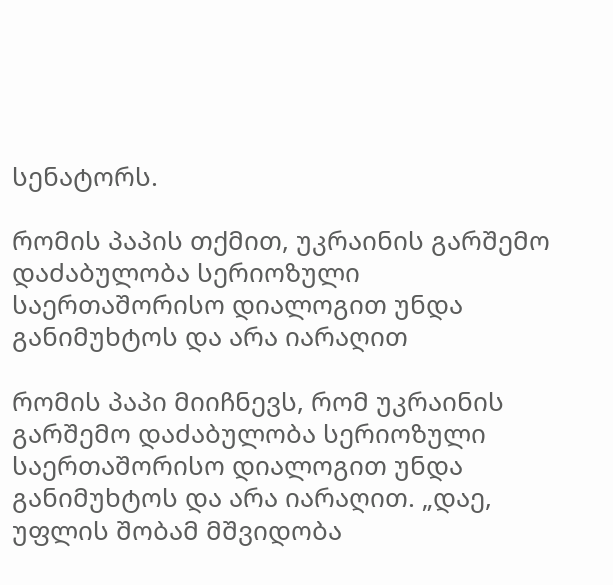სენატორს.

რომის პაპის თქმით, უკრაინის გარშემო დაძაბულობა სერიოზული საერთაშორისო დიალოგით უნდა განიმუხტოს და არა იარაღით

რომის პაპი მიიჩნევს, რომ უკრაინის გარშემო დაძაბულობა სერიოზული საერთაშორისო დიალოგით უნდა განიმუხტოს და არა იარაღით. „დაე, უფლის შობამ მშვიდობა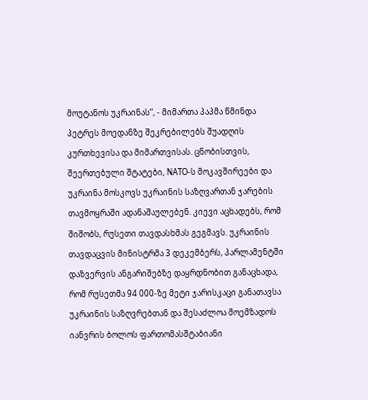მოუტანოს უკრაინას“, - მიმართა პაპმა წმინდა პეტრეს მოედანზე შეკრებილებს შუადღის კურთხევისა და მიმართვისას. ცნობისთვის, შეერთებული შტატები, NATO-ს მოკავშირეები და უკრაინა მოსკოვს უკრაინის საზღვართან ჯარების თავმოყრაში ადანაშაულებენ. კიევი აცხადებს, რომ შიშობს, რუსეთი თავდასხმას გეგმავს. უკრაინის თავდაცვის მინისტრმა 3 დეკემბერს, პარლამენტში დაზვერვის ანგარიშებზე დაყრდნობით განაცხადა, რომ რუსეთმა 94 000-ზე მეტი ჯარისკაცი განათავსა უკრაინის საზღვრებთან და შესაძლოა მოემზადოს იანვრის ბოლოს ფართომასშტაბიანი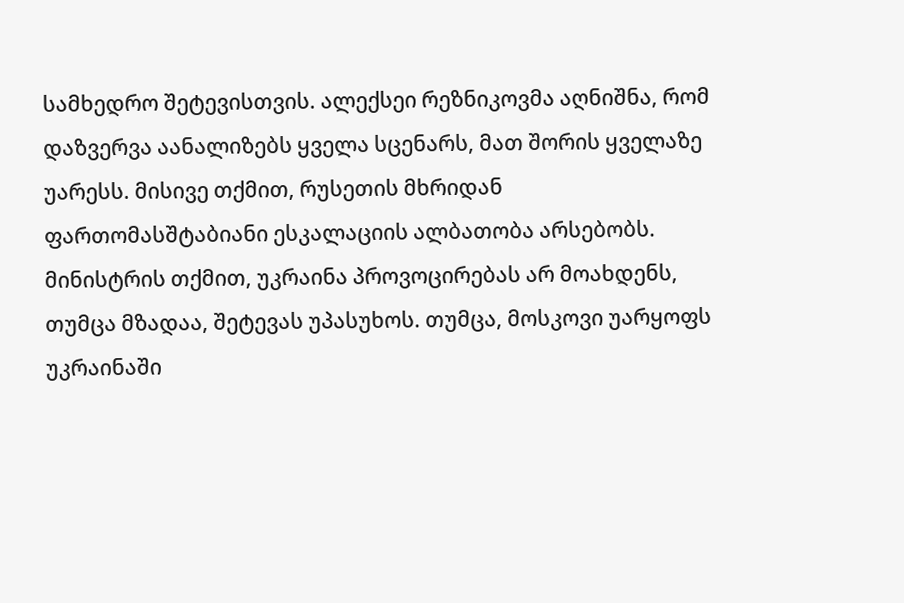სამხედრო შეტევისთვის. ალექსეი რეზნიკოვმა აღნიშნა, რომ დაზვერვა აანალიზებს ყველა სცენარს, მათ შორის ყველაზე უარესს. მისივე თქმით, რუსეთის მხრიდან ფართომასშტაბიანი ესკალაციის ალბათობა არსებობს. მინისტრის თქმით, უკრაინა პროვოცირებას არ მოახდენს, თუმცა მზადაა, შეტევას უპასუხოს. თუმცა, მოსკოვი უარყოფს უკრაინაში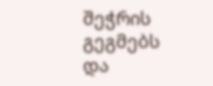შეჭრის გეგმებს და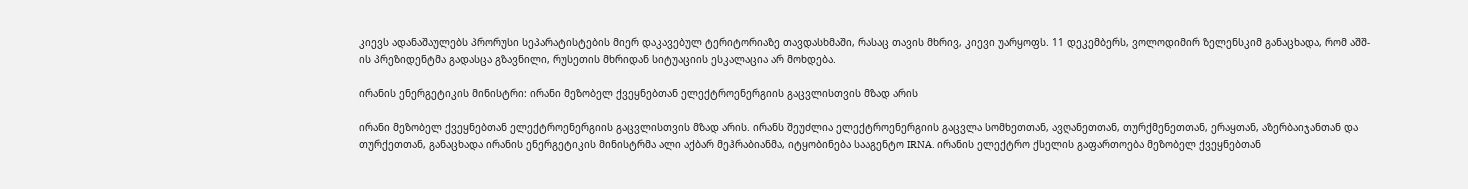კიევს ადანაშაულებს პრორუსი სეპარატისტების მიერ დაკავებულ ტერიტორიაზე თავდასხმაში, რასაც თავის მხრივ, კიევი უარყოფს. 11 დეკემბერს, ვოლოდიმირ ზელენსკიმ განაცხადა, რომ აშშ-ის პრეზიდენტმა გადასცა გზავნილი, რუსეთის მხრიდან სიტუაციის ესკალაცია არ მოხდება.

ირანის ენერგეტიკის მინისტრი: ირანი მეზობელ ქვეყნებთან ელექტროენერგიის გაცვლისთვის მზად არის

ირანი მეზობელ ქვეყნებთან ელექტროენერგიის გაცვლისთვის მზად არის. ირანს შეუძლია ელექტროენერგიის გაცვლა სომხეთთან, ავღანეთთან, თურქმენეთთან, ერაყთან, აზერბაიჯანთან და თურქეთთან, განაცხადა ირანის ენერგეტიკის მინისტრმა ალი აქბარ მეჰრაბიანმა, იტყობინება სააგენტო IRNA. ირანის ელექტრო ქსელის გაფართოება მეზობელ ქვეყნებთან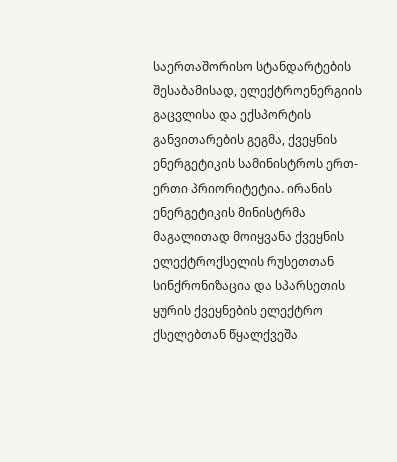საერთაშორისო სტანდარტების შესაბამისად, ელექტროენერგიის გაცვლისა და ექსპორტის განვითარების გეგმა, ქვეყნის ენერგეტიკის სამინისტროს ერთ-ერთი პრიორიტეტია. ირანის ენერგეტიკის მინისტრმა მაგალითად მოიყვანა ქვეყნის ელექტროქსელის რუსეთთან სინქრონიზაცია და სპარსეთის ყურის ქვეყნების ელექტრო ქსელებთან წყალქვეშა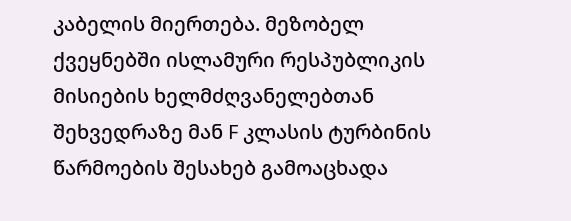კაბელის მიერთება. მეზობელ ქვეყნებში ისლამური რესპუბლიკის მისიების ხელმძღვანელებთან შეხვედრაზე მან F კლასის ტურბინის წარმოების შესახებ გამოაცხადა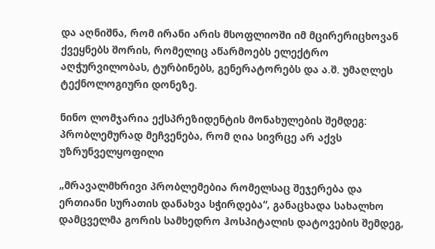და აღნიშნა, რომ ირანი არის მსოფლიოში იმ მცირერიცხოვან ქვეყნებს შორის, რომელიც აწარმოებს ელექტრო აღჭურვილობას, ტურბინებს, გენერატორებს და ა.შ. უმაღლეს ტექნოლოგიური დონეზე.

ნინო ლომჯარია ექსპრეზიდენტის მონახულების შემდეგ: პრობლემურად მეჩვენება, რომ ღია სივრცე არ აქვს უზრუნველყოფილი

„მრავალმხრივი პრობლემებია რომელსაც შეჯერება და ერთიანი სურათის დანახვა სჭირდება“, განაცხადა სახალხო დამცველმა გორის სამხედრო ჰოსპიტალის დატოვების შემდეგ,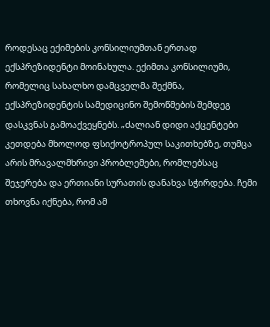როდესაც ექიმების კონსილიუმთან ერთად ექსპრეზიდენტი მოინახულა. ექიმთა კონსილიუმი, რომელიც სახალხო დამცველმა შექმნა, ექსპრეზიდენტის სამედიცინო შემოწმების შემდეგ დასკვნას გამოაქვეყნებს. „ძალიან დიდი აქცენტები კეთდება მხოლოდ ფსიქოტროპულ საკითხებზე, თუმცა არის მრავალმხრივი პრობლემები, რომლებსაც შეჯერება და ერთიანი სურათის დანახვა სჭირდება. ჩემი თხოვნა იქნება, რომ ამ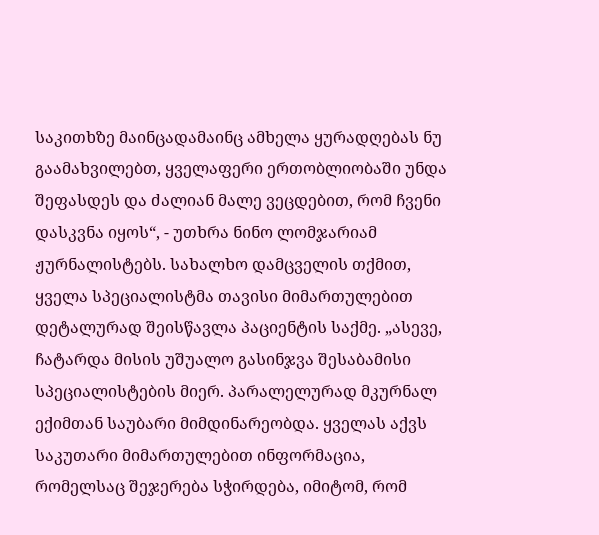საკითხზე მაინცადამაინც ამხელა ყურადღებას ნუ გაამახვილებთ, ყველაფერი ერთობლიობაში უნდა შეფასდეს და ძალიან მალე ვეცდებით, რომ ჩვენი დასკვნა იყოს“, - უთხრა ნინო ლომჯარიამ ჟურნალისტებს. სახალხო დამცველის თქმით, ყველა სპეციალისტმა თავისი მიმართულებით დეტალურად შეისწავლა პაციენტის საქმე. „ასევე, ჩატარდა მისის უშუალო გასინჯვა შესაბამისი სპეციალისტების მიერ. პარალელურად მკურნალ ექიმთან საუბარი მიმდინარეობდა. ყველას აქვს საკუთარი მიმართულებით ინფორმაცია, რომელსაც შეჯერება სჭირდება, იმიტომ, რომ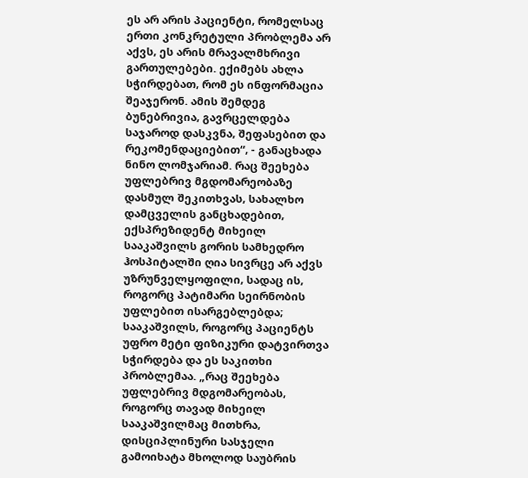ეს არ არის პაციენტი, რომელსაც ერთი კონკრეტული პრობლემა არ აქვს, ეს არის მრავალმხრივი გართულებები. ექიმებს ახლა სჭირდებათ, რომ ეს ინფორმაცია შეაჯერონ. ამის შემდეგ ბუნებრივია, გავრცელდება საჯაროდ დასკვნა, შეფასებით და რეკომენდაციებით“, - განაცხადა ნინო ლომჯარიამ. რაც შეეხება უფლებრივ მგდომარეობაზე დასმულ შეკითხვას, სახალხო დამცველის განცხადებით, ექსპრეზიდენტ მიხეილ სააკაშვილს გორის სამხედრო ჰოსპიტალში ღია სივრცე არ აქვს უზრუნველყოფილი, სადაც ის, როგორც პატიმარი სეირნობის უფლებით ისარგებლებდა; სააკაშვილს, როგორც პაციენტს უფრო მეტი ფიზიკური დატვირთვა სჭირდება და ეს საკითხი პრობლემაა. „რაც შეეხება უფლებრივ მდგომარეობას, როგორც თავად მიხეილ სააკაშვილმაც მითხრა, დისციპლინური სასჯელი გამოიხატა მხოლოდ საუბრის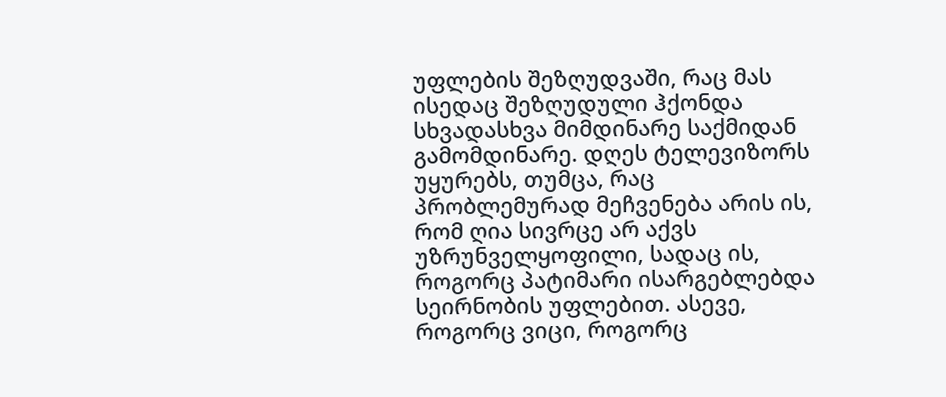უფლების შეზღუდვაში, რაც მას ისედაც შეზღუდული ჰქონდა სხვადასხვა მიმდინარე საქმიდან გამომდინარე. დღეს ტელევიზორს უყურებს, თუმცა, რაც პრობლემურად მეჩვენება არის ის, რომ ღია სივრცე არ აქვს უზრუნველყოფილი, სადაც ის, როგორც პატიმარი ისარგებლებდა სეირნობის უფლებით. ასევე, როგორც ვიცი, როგორც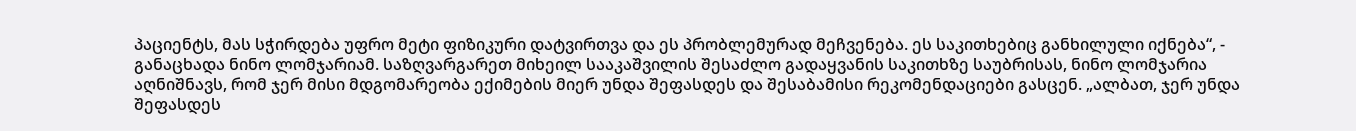პაციენტს, მას სჭირდება უფრო მეტი ფიზიკური დატვირთვა და ეს პრობლემურად მეჩვენება. ეს საკითხებიც განხილული იქნება“, - განაცხადა ნინო ლომჯარიამ. საზღვარგარეთ მიხეილ სააკაშვილის შესაძლო გადაყვანის საკითხზე საუბრისას, ნინო ლომჯარია აღნიშნავს, რომ ჯერ მისი მდგომარეობა ექიმების მიერ უნდა შეფასდეს და შესაბამისი რეკომენდაციები გასცენ. „ალბათ, ჯერ უნდა შეფასდეს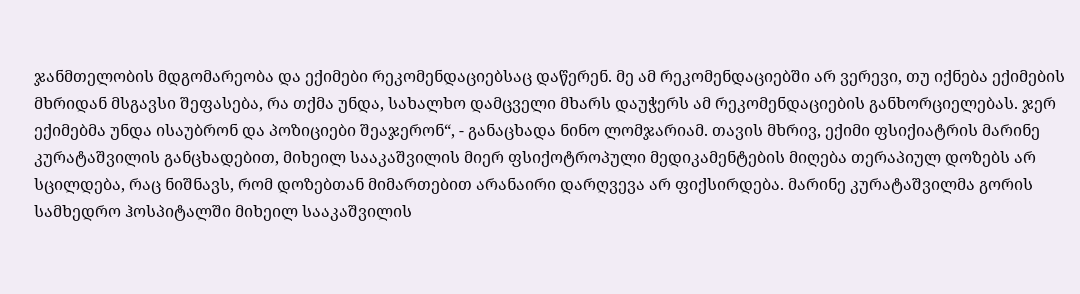ჯანმთელობის მდგომარეობა და ექიმები რეკომენდაციებსაც დაწერენ. მე ამ რეკომენდაციებში არ ვერევი, თუ იქნება ექიმების მხრიდან მსგავსი შეფასება, რა თქმა უნდა, სახალხო დამცველი მხარს დაუჭერს ამ რეკომენდაციების განხორციელებას. ჯერ ექიმებმა უნდა ისაუბრონ და პოზიციები შეაჯერონ“, - განაცხადა ნინო ლომჯარიამ. თავის მხრივ, ექიმი ფსიქიატრის მარინე კურატაშვილის განცხადებით, მიხეილ სააკაშვილის მიერ ფსიქოტროპული მედიკამენტების მიღება თერაპიულ დოზებს არ სცილდება, რაც ნიშნავს, რომ დოზებთან მიმართებით არანაირი დარღვევა არ ფიქსირდება. მარინე კურატაშვილმა გორის სამხედრო ჰოსპიტალში მიხეილ სააკაშვილის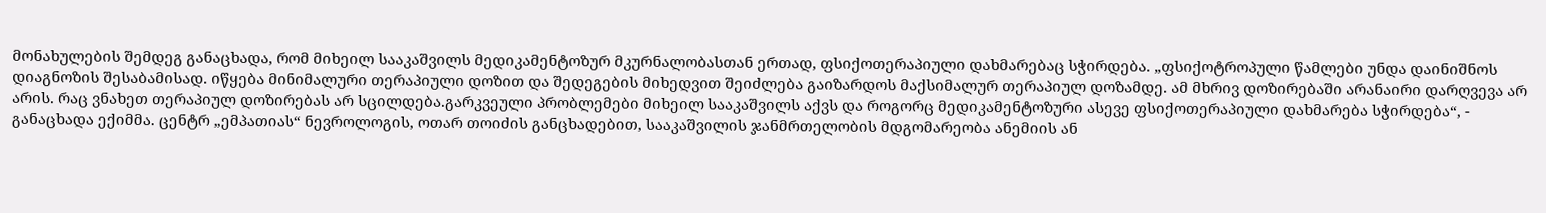მონახულების შემდეგ განაცხადა, რომ მიხეილ სააკაშვილს მედიკამენტოზურ მკურნალობასთან ერთად, ფსიქოთერაპიული დახმარებაც სჭირდება. „ფსიქოტროპული წამლები უნდა დაინიშნოს დიაგნოზის შესაბამისად. იწყება მინიმალური თერაპიული დოზით და შედეგების მიხედვით შეიძლება გაიზარდოს მაქსიმალურ თერაპიულ დოზამდე. ამ მხრივ დოზირებაში არანაირი დარღვევა არ არის. რაც ვნახეთ თერაპიულ დოზირებას არ სცილდება.გარკვეული პრობლემები მიხეილ სააკაშვილს აქვს და როგორც მედიკამენტოზური ასევე ფსიქოთერაპიული დახმარება სჭირდება“, - განაცხადა ექიმმა. ცენტრ „ემპათიას“ ნევროლოგის, ოთარ თოიძის განცხადებით, სააკაშვილის ჯანმრთელობის მდგომარეობა ანემიის ან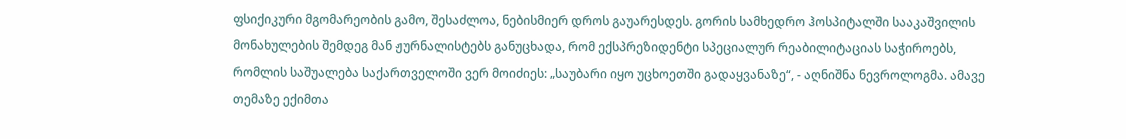ფსიქიკური მგომარეობის გამო, შესაძლოა, ნებისმიერ დროს გაუარესდეს. გორის სამხედრო ჰოსპიტალში სააკაშვილის მონახულების შემდეგ მან ჟურნალისტებს განუცხადა, რომ ექსპრეზიდენტი სპეციალურ რეაბილიტაციას საჭიროებს, რომლის საშუალება საქართველოში ვერ მოიძიეს: „საუბარი იყო უცხოეთში გადაყვანაზე“, - აღნიშნა ნევროლოგმა. ამავე თემაზე ექიმთა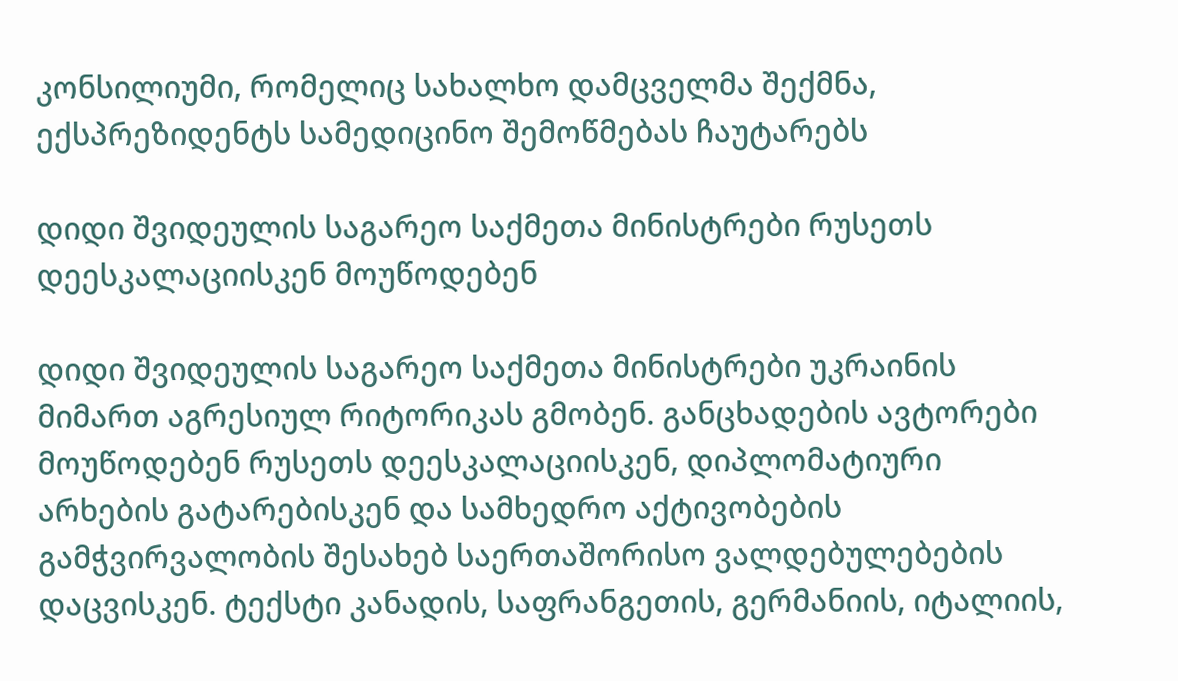კონსილიუმი, რომელიც სახალხო დამცველმა შექმნა, ექსპრეზიდენტს სამედიცინო შემოწმებას ჩაუტარებს

დიდი შვიდეულის საგარეო საქმეთა მინისტრები რუსეთს დეესკალაციისკენ მოუწოდებენ

დიდი შვიდეულის საგარეო საქმეთა მინისტრები უკრაინის მიმართ აგრესიულ რიტორიკას გმობენ. განცხადების ავტორები მოუწოდებენ რუსეთს დეესკალაციისკენ, დიპლომატიური არხების გატარებისკენ და სამხედრო აქტივობების გამჭვირვალობის შესახებ საერთაშორისო ვალდებულებების დაცვისკენ. ტექსტი კანადის, საფრანგეთის, გერმანიის, იტალიის,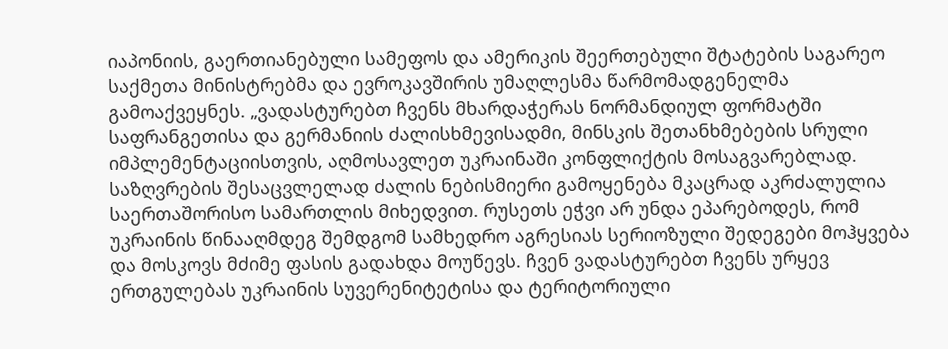იაპონიის, გაერთიანებული სამეფოს და ამერიკის შეერთებული შტატების საგარეო საქმეთა მინისტრებმა და ევროკავშირის უმაღლესმა წარმომადგენელმა გამოაქვეყნეს. „ვადასტურებთ ჩვენს მხარდაჭერას ნორმანდიულ ფორმატში საფრანგეთისა და გერმანიის ძალისხმევისადმი, მინსკის შეთანხმებების სრული იმპლემენტაციისთვის, აღმოსავლეთ უკრაინაში კონფლიქტის მოსაგვარებლად. საზღვრების შესაცვლელად ძალის ნებისმიერი გამოყენება მკაცრად აკრძალულია საერთაშორისო სამართლის მიხედვით. რუსეთს ეჭვი არ უნდა ეპარებოდეს, რომ უკრაინის წინააღმდეგ შემდგომ სამხედრო აგრესიას სერიოზული შედეგები მოჰყვება და მოსკოვს მძიმე ფასის გადახდა მოუწევს. ჩვენ ვადასტურებთ ჩვენს ურყევ ერთგულებას უკრაინის სუვერენიტეტისა და ტერიტორიული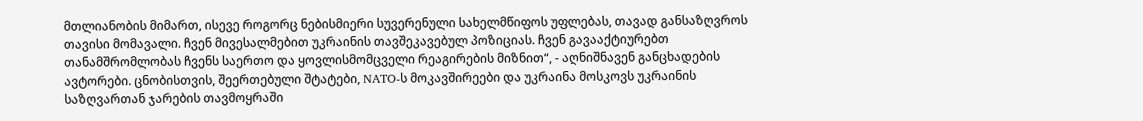მთლიანობის მიმართ, ისევე როგორც ნებისმიერი სუვერენული სახელმწიფოს უფლებას, თავად განსაზღვროს თავისი მომავალი. ჩვენ მივესალმებით უკრაინის თავშეკავებულ პოზიციას. ჩვენ გავააქტიურებთ თანამშრომლობას ჩვენს საერთო და ყოვლისმომცველი რეაგირების მიზნით“, - აღნიშნავენ განცხადების ავტორები. ცნობისთვის, შეერთებული შტატები, NATO-ს მოკავშირეები და უკრაინა მოსკოვს უკრაინის საზღვართან ჯარების თავმოყრაში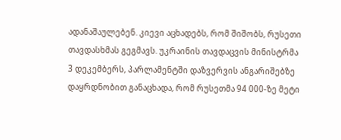ადანაშაულებენ. კიევი აცხადებს, რომ შიშობს, რუსეთი თავდასხმას გეგმავს. უკრაინის თავდაცვის მინისტრმა 3 დეკემბერს, პარლამენტში დაზვერვის ანგარიშებზე დაყრდნობით განაცხადა, რომ რუსეთმა 94 000-ზე მეტი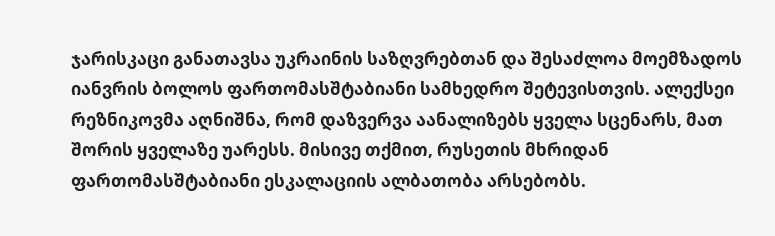ჯარისკაცი განათავსა უკრაინის საზღვრებთან და შესაძლოა მოემზადოს იანვრის ბოლოს ფართომასშტაბიანი სამხედრო შეტევისთვის. ალექსეი რეზნიკოვმა აღნიშნა, რომ დაზვერვა აანალიზებს ყველა სცენარს, მათ შორის ყველაზე უარესს. მისივე თქმით, რუსეთის მხრიდან ფართომასშტაბიანი ესკალაციის ალბათობა არსებობს.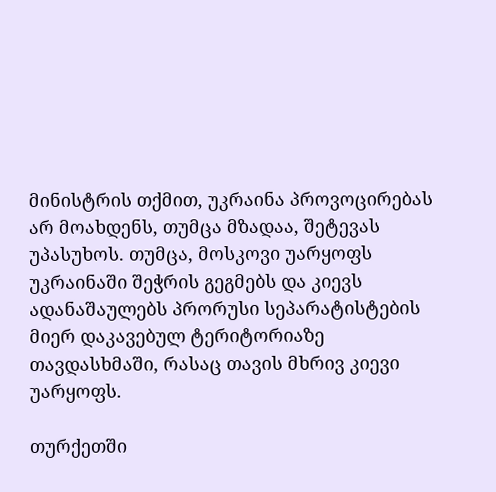მინისტრის თქმით, უკრაინა პროვოცირებას არ მოახდენს, თუმცა მზადაა, შეტევას უპასუხოს. თუმცა, მოსკოვი უარყოფს უკრაინაში შეჭრის გეგმებს და კიევს ადანაშაულებს პრორუსი სეპარატისტების მიერ დაკავებულ ტერიტორიაზე თავდასხმაში, რასაც თავის მხრივ კიევი უარყოფს.

თურქეთში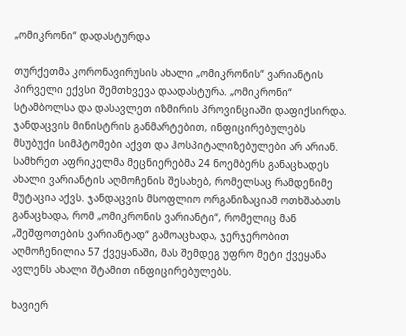„ომიკრონი“ დადასტურდა

თურქეთმა კორონავირუსის ახალი „ომიკრონის“ ვარიანტის პირველი ექვსი შემთხვევა დაადასტურა. „ომიკრონი“ სტამბოლსა და დასავლეთ იზმირის პროვინციაში დაფიქსირდა. ჯანდაცვის მინისტრის განმარტებით, ინფიცირებულებს მსუბუქი სიმპტომები აქვთ და ჰოსპიტალიზებულები არ არიან. სამხრეთ აფრიკელმა მეცნიერებმა 24 ნოემბერს განაცხადეს ახალი ვარიანტის აღმოჩენის შესახებ, რომელსაც რამდენიმე მუტაცია აქვს. ჯანდაცვის მსოფლიო ორგანიზაციამ ოთხშაბათს განაცხადა, რომ „ომიკრონის ვარიანტი“, რომელიც მან „შეშფოთების ვარიანტად“ გამოაცხადა, ჯერჯერობით აღმოჩენილია 57 ქვეყანაში, მას შემდეგ უფრო მეტი ქვეყანა ავლენს ახალი შტამით ინფიცირებულებს.

ხავიერ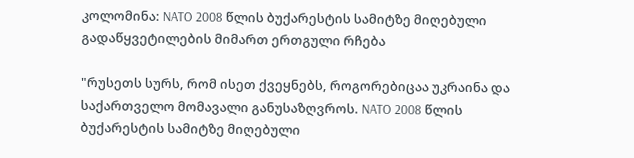კოლომინა: NATO 2008 წლის ბუქარესტის სამიტზე მიღებული გადაწყვეტილების მიმართ ერთგული რჩება

"რუსეთს სურს, რომ ისეთ ქვეყნებს, როგორებიცაა უკრაინა და საქართველო მომავალი განუსაზღვროს. NATO 2008 წლის ბუქარესტის სამიტზე მიღებული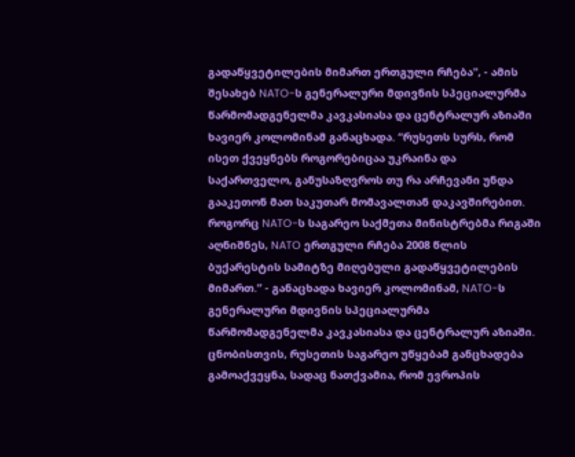გადაწყვეტილების მიმართ ერთგული რჩება", - ამის შესახებ NATO-ს გენერალური მდივნის სპეციალურმა წარმომადგენელმა კავკასიასა და ცენტრალურ აზიაში ხავიერ კოლომინამ განაცხადა. “რუსეთს სურს, რომ ისეთ ქვეყნებს როგორებიცაა უკრაინა და საქართველო, განუსაზღვროს თუ რა არჩევანი უნდა გააკეთონ მათ საკუთარ მომავალთან დაკავშირებით. როგორც NATO-ს საგარეო საქმეთა მინისტრებმა რიგაში აღნიშნეს, NATO ერთგული რჩება 2008 წლის ბუქარესტის სამიტზე მიღებული გადაწყვეტილების მიმართ.” - განაცხადა ხავიერ კოლომინამ, NATO-ს გენერალური მდივნის სპეციალურმა წარმომადგენელმა კავკასიასა და ცენტრალურ აზიაში. ცნობისთვის, რუსეთის საგარეო უწყებამ განცხადება გამოაქვეყნა, სადაც ნათქვამია, რომ ევროპის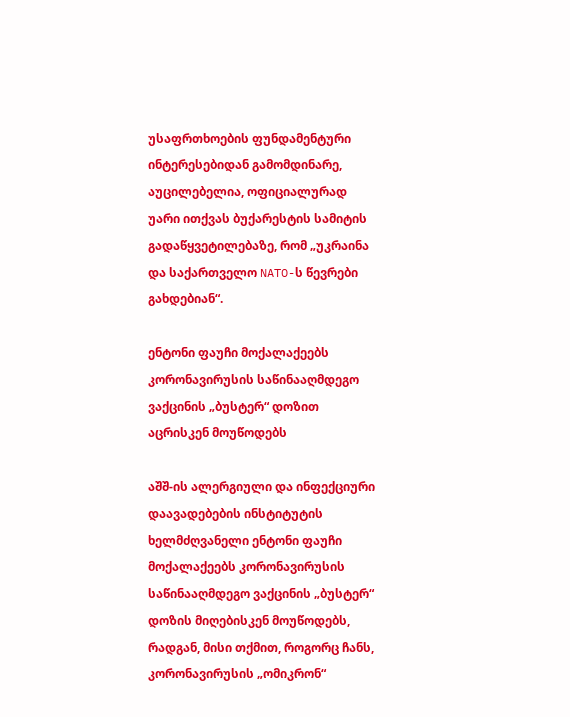უსაფრთხოების ფუნდამენტური ინტერესებიდან გამომდინარე, აუცილებელია, ოფიციალურად უარი ითქვას ბუქარესტის სამიტის გადაწყვეტილებაზე, რომ „უკრაინა და საქართველო NATO-ს წევრები გახდებიან“.

ენტონი ფაუჩი მოქალაქეებს კორონავირუსის საწინააღმდეგო ვაქცინის „ბუსტერ“ დოზით აცრისკენ მოუწოდებს

აშშ-ის ალერგიული და ინფექციური დაავადებების ინსტიტუტის ხელმძღვანელი ენტონი ფაუჩი მოქალაქეებს კორონავირუსის საწინააღმდეგო ვაქცინის „ბუსტერ“ დოზის მიღებისკენ მოუწოდებს, რადგან, მისი თქმით, როგორც ჩანს, კორონავირუსის „ომიკრონ“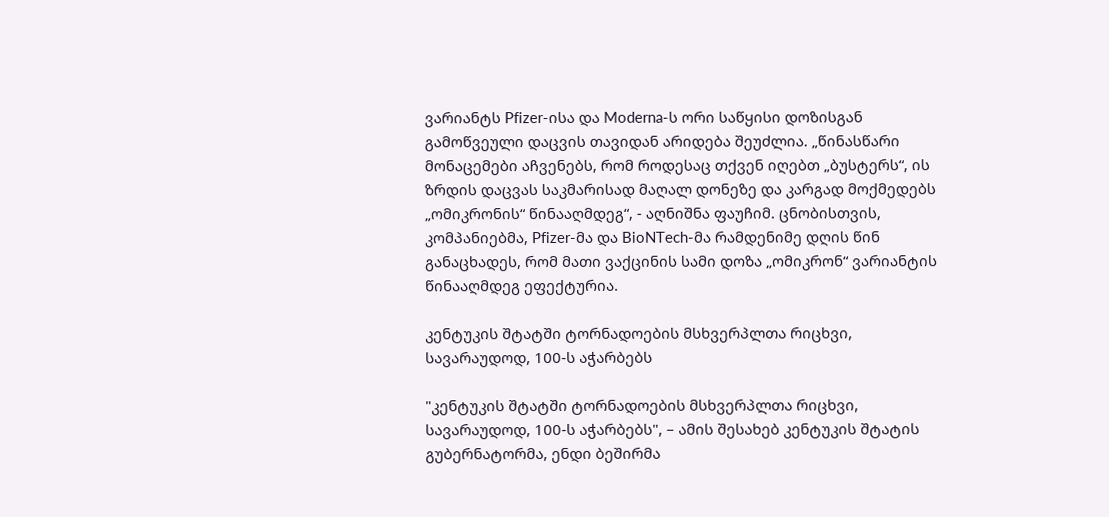ვარიანტს Pfizer-ისა და Moderna-ს ორი საწყისი დოზისგან გამოწვეული დაცვის თავიდან არიდება შეუძლია. „წინასწარი მონაცემები აჩვენებს, რომ როდესაც თქვენ იღებთ „ბუსტერს“, ის ზრდის დაცვას საკმარისად მაღალ დონეზე და კარგად მოქმედებს „ომიკრონის“ წინააღმდეგ“, - აღნიშნა ფაუჩიმ. ცნობისთვის, კომპანიებმა, Pfizer-მა და BioNTech-მა რამდენიმე დღის წინ განაცხადეს, რომ მათი ვაქცინის სამი დოზა „ომიკრონ“ ვარიანტის წინააღმდეგ ეფექტურია.

კენტუკის შტატში ტორნადოების მსხვერპლთა რიცხვი, სავარაუდოდ, 100-ს აჭარბებს

"კენტუკის შტატში ტორნადოების მსხვერპლთა რიცხვი, სავარაუდოდ, 100-ს აჭარბებს", – ამის შესახებ კენტუკის შტატის გუბერნატორმა, ენდი ბეშირმა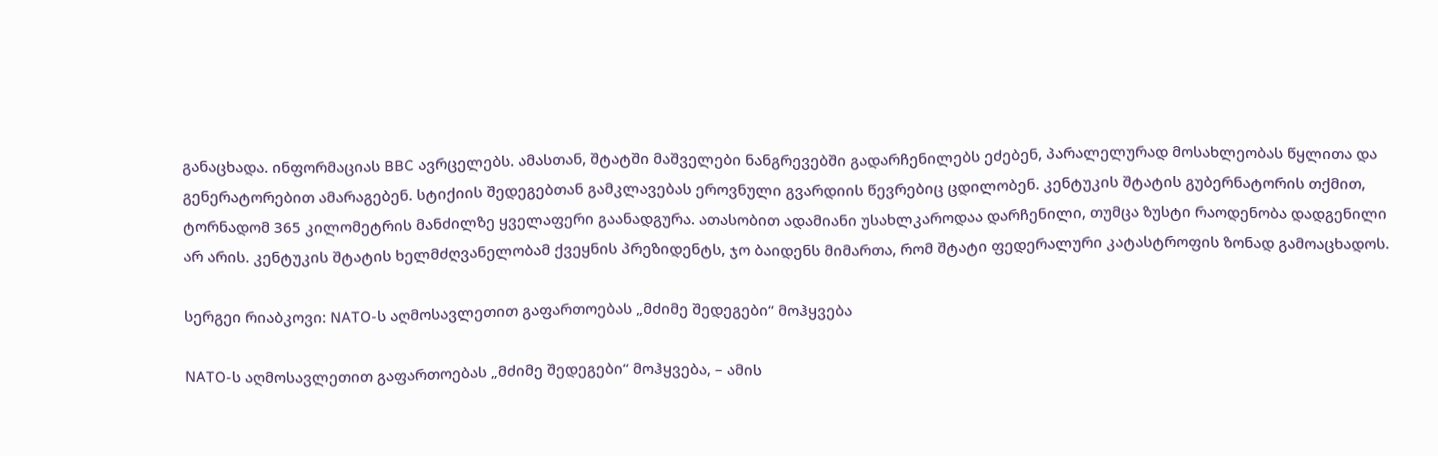განაცხადა. ინფორმაციას BBC ავრცელებს. ამასთან, შტატში მაშველები ნანგრევებში გადარჩენილებს ეძებენ, პარალელურად მოსახლეობას წყლითა და გენერატორებით ამარაგებენ. სტიქიის შედეგებთან გამკლავებას ეროვნული გვარდიის წევრებიც ცდილობენ. კენტუკის შტატის გუბერნატორის თქმით, ტორნადომ 365 კილომეტრის მანძილზე ყველაფერი გაანადგურა. ათასობით ადამიანი უსახლკაროდაა დარჩენილი, თუმცა ზუსტი რაოდენობა დადგენილი არ არის. კენტუკის შტატის ხელმძღვანელობამ ქვეყნის პრეზიდენტს, ჯო ბაიდენს მიმართა, რომ შტატი ფედერალური კატასტროფის ზონად გამოაცხადოს.

სერგეი რიაბკოვი: NATO-ს აღმოსავლეთით გაფართოებას „მძიმე შედეგები“ მოჰყვება

NATO-ს აღმოსავლეთით გაფართოებას „მძიმე შედეგები“ მოჰყვება, – ამის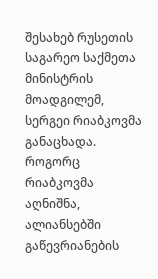შესახებ რუსეთის საგარეო საქმეთა მინისტრის მოადგილემ, სერგეი რიაბკოვმა განაცხადა. როგორც რიაბკოვმა აღნიშნა, ალიანსებში გაწევრიანების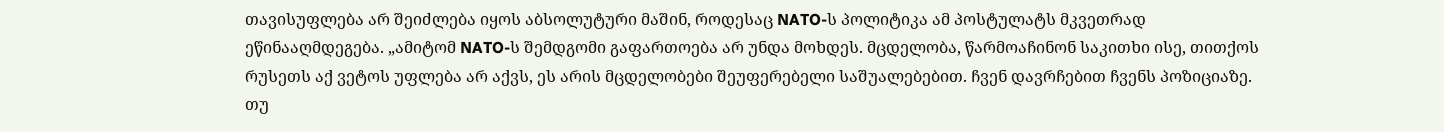თავისუფლება არ შეიძლება იყოს აბსოლუტური მაშინ, როდესაც NATO-ს პოლიტიკა ამ პოსტულატს მკვეთრად ეწინააღმდეგება. „ამიტომ NATO-ს შემდგომი გაფართოება არ უნდა მოხდეს. მცდელობა, წარმოაჩინონ საკითხი ისე, თითქოს რუსეთს აქ ვეტოს უფლება არ აქვს, ეს არის მცდელობები შეუფერებელი საშუალებებით. ჩვენ დავრჩებით ჩვენს პოზიციაზე. თუ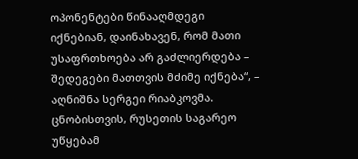ოპონენტები წინააღმდეგი იქნებიან, დაინახავენ, რომ მათი უსაფრთხოება არ გაძლიერდება – შედეგები მათთვის მძიმე იქნება“, – აღნიშნა სერგეი რიაბკოვმა. ცნობისთვის, რუსეთის საგარეო უწყებამ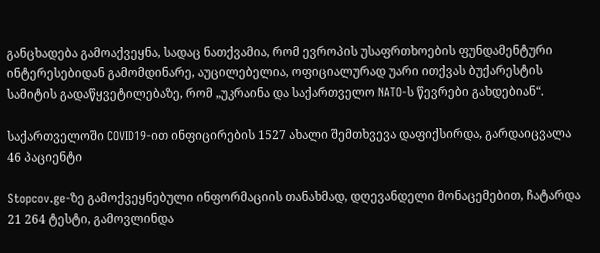განცხადება გამოაქვეყნა, სადაც ნათქვამია, რომ ევროპის უსაფრთხოების ფუნდამენტური ინტერესებიდან გამომდინარე, აუცილებელია, ოფიციალურად უარი ითქვას ბუქარესტის სამიტის გადაწყვეტილებაზე, რომ „უკრაინა და საქართველო NATO-ს წევრები გახდებიან“.

საქართველოში COVID19-ით ინფიცირების 1527 ახალი შემთხვევა დაფიქსირდა, გარდაიცვალა 46 პაციენტი

Stopcov.ge-ზე გამოქვეყნებული ინფორმაციის თანახმად, დღევანდელი მონაცემებით, ჩატარდა 21 264 ტესტი, გამოვლინდა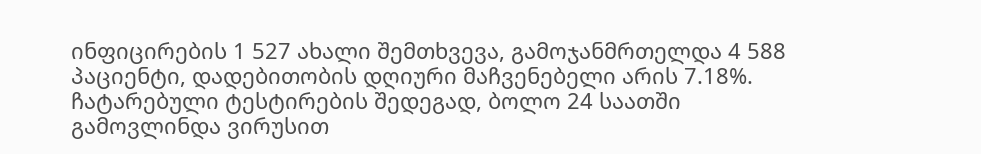ინფიცირების 1 527 ახალი შემთხვევა, გამოჯანმრთელდა 4 588 პაციენტი, დადებითობის დღიური მაჩვენებელი არის 7.18%. ჩატარებული ტესტირების შედეგად, ბოლო 24 საათში გამოვლინდა ვირუსით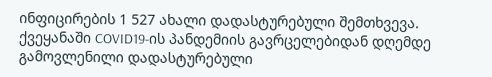ინფიცირების 1 527 ახალი დადასტურებული შემთხვევა. ქვეყანაში COVID19-ის პანდემიის გავრცელებიდან დღემდე გამოვლენილი დადასტურებული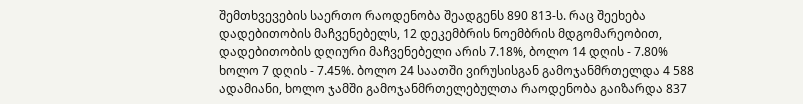შემთხვევების საერთო რაოდენობა შეადგენს 890 813-ს. რაც შეეხება დადებითობის მაჩვენებელს, 12 დეკემბრის ნოემბრის მდგომარეობით, დადებითობის დღიური მაჩვენებელი არის 7.18%, ბოლო 14 დღის - 7.80% ხოლო 7 დღის - 7.45%. ბოლო 24 საათში ვირუსისგან გამოჯანმრთელდა 4 588 ადამიანი, ხოლო ჯამში გამოჯანმრთელებულთა რაოდენობა გაიზარდა 837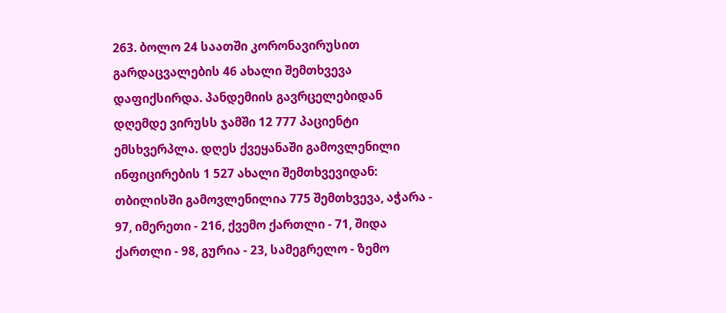263. ბოლო 24 საათში კორონავირუსით გარდაცვალების 46 ახალი შემთხვევა დაფიქსირდა. პანდემიის გავრცელებიდან დღემდე ვირუსს ჯამში 12 777 პაციენტი ემსხვერპლა. დღეს ქვეყანაში გამოვლენილი ინფიცირების 1 527 ახალი შემთხვევიდან: თბილისში გამოვლენილია 775 შემთხვევა, აჭარა - 97, იმერეთი - 216, ქვემო ქართლი - 71, შიდა ქართლი - 98, გურია - 23, სამეგრელო - ზემო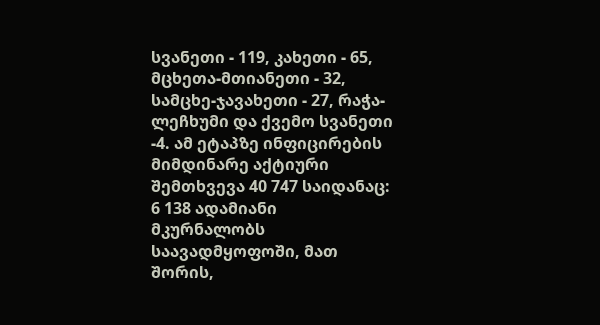სვანეთი - 119, კახეთი - 65, მცხეთა-მთიანეთი - 32, სამცხე-ჯავახეთი - 27, რაჭა-ლეჩხუმი და ქვემო სვანეთი -4. ამ ეტაპზე ინფიცირების მიმდინარე აქტიური შემთხვევა 40 747 საიდანაც: 6 138 ადამიანი მკურნალობს საავადმყოფოში, მათ შორის,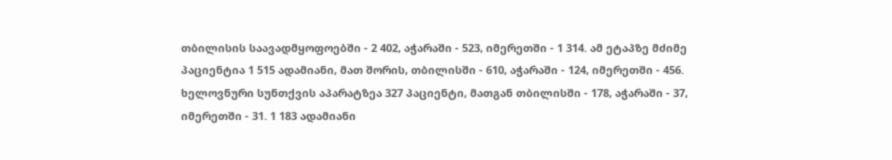თბილისის საავადმყოფოებში - 2 402, აჭარაში - 523, იმერეთში - 1 314. ამ ეტაპზე მძიმე პაციენტია 1 515 ადამიანი, მათ შორის, თბილისში - 610, აჭარაში - 124, იმერეთში - 456. ხელოვნური სუნთქვის აპარატზეა 327 პაციენტი, მათგან თბილისში - 178, აჭარაში - 37, იმერეთში - 31. 1 183 ადამიანი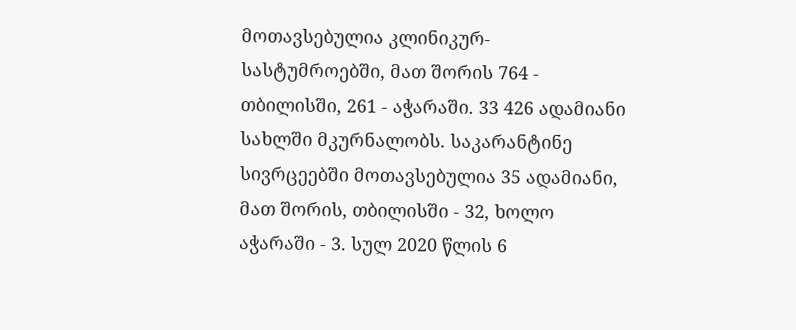მოთავსებულია კლინიკურ-სასტუმროებში, მათ შორის 764 - თბილისში, 261 - აჭარაში. 33 426 ადამიანი სახლში მკურნალობს. საკარანტინე სივრცეებში მოთავსებულია 35 ადამიანი, მათ შორის, თბილისში - 32, ხოლო აჭარაში - 3. სულ 2020 წლის 6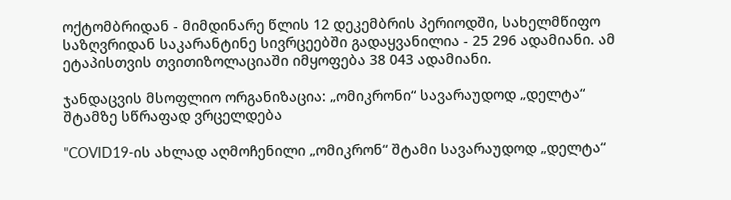ოქტომბრიდან - მიმდინარე წლის 12 დეკემბრის პერიოდში, სახელმწიფო საზღვრიდან საკარანტინე სივრცეებში გადაყვანილია - 25 296 ადამიანი. ამ ეტაპისთვის თვითიზოლაციაში იმყოფება 38 043 ადამიანი.

ჯანდაცვის მსოფლიო ორგანიზაცია: „ომიკრონი“ სავარაუდოდ „დელტა“ შტამზე სწრაფად ვრცელდება

"COVID19-ის ახლად აღმოჩენილი „ომიკრონ“ შტამი სავარაუდოდ „დელტა“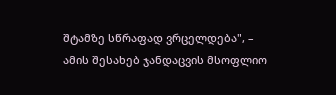შტამზე სწრაფად ვრცელდება", – ამის შესახებ ჯანდაცვის მსოფლიო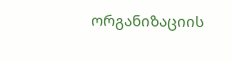ორგანიზაციის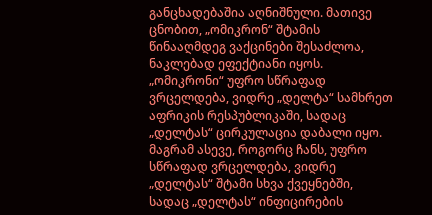განცხადებაშია აღნიშნული. მათივე ცნობით, „ომიკრონ“ შტამის წინააღმდეგ ვაქცინები შესაძლოა, ნაკლებად ეფექტიანი იყოს. „ომიკრონი“ უფრო სწრაფად ვრცელდება, ვიდრე „დელტა“ სამხრეთ აფრიკის რესპუბლიკაში, სადაც „დელტას“ ცირკულაცია დაბალი იყო. მაგრამ ასევე, როგორც ჩანს, უფრო სწრაფად ვრცელდება, ვიდრე „დელტას“ შტამი სხვა ქვეყნებში, სადაც „დელტას“ ინფიცირების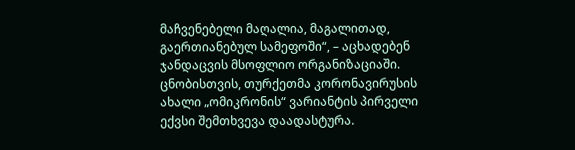მაჩვენებელი მაღალია, მაგალითად, გაერთიანებულ სამეფოში“, – აცხადებენ ჯანდაცვის მსოფლიო ორგანიზაციაში. ცნობისთვის, თურქეთმა კორონავირუსის ახალი „ომიკრონის“ ვარიანტის პირველი ექვსი შემთხვევა დაადასტურა.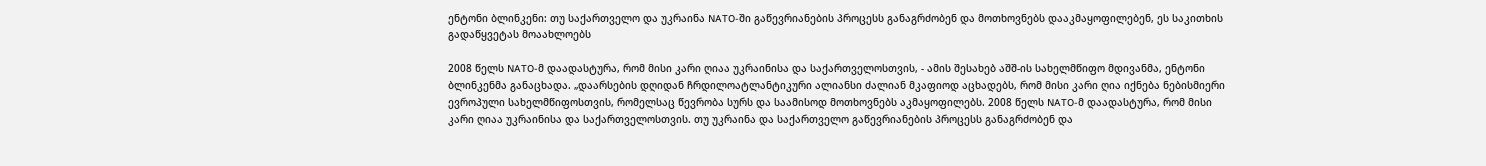ენტონი ბლინკენი: თუ საქართველო და უკრაინა NATO-ში გაწევრიანების პროცესს განაგრძობენ და მოთხოვნებს დააკმაყოფილებენ, ეს საკითხის გადაწყვეტას მოაახლოებს

2008 წელს NATO-მ დაადასტურა, რომ მისი კარი ღიაა უკრაინისა და საქართველოსთვის, - ამის შესახებ აშშ-ის სახელმწიფო მდივანმა, ენტონი ბლინკენმა განაცხადა. „დაარსების დღიდან ჩრდილოატლანტიკური ალიანსი ძალიან მკაფიოდ აცხადებს, რომ მისი კარი ღია იქნება ნებისმიერი ევროპული სახელმწიფოსთვის, რომელსაც წევრობა სურს და საამისოდ მოთხოვნებს აკმაყოფილებს. 2008 წელს NATO-მ დაადასტურა, რომ მისი კარი ღიაა უკრაინისა და საქართველოსთვის. თუ უკრაინა და საქართველო გაწევრიანების პროცესს განაგრძობენ და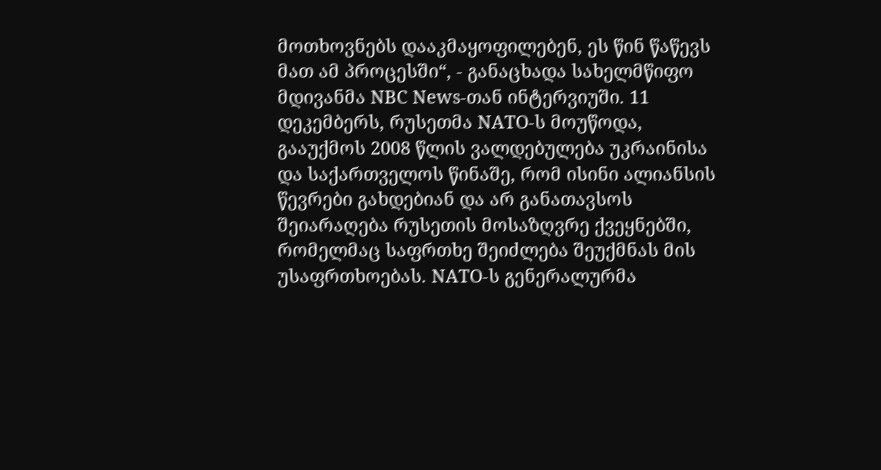მოთხოვნებს დააკმაყოფილებენ, ეს წინ წაწევს მათ ამ პროცესში“, - განაცხადა სახელმწიფო მდივანმა NBC News-თან ინტერვიუში. 11 დეკემბერს, რუსეთმა NATO-ს მოუწოდა, გააუქმოს 2008 წლის ვალდებულება უკრაინისა და საქართველოს წინაშე, რომ ისინი ალიანსის წევრები გახდებიან და არ განათავსოს შეიარაღება რუსეთის მოსაზღვრე ქვეყნებში, რომელმაც საფრთხე შეიძლება შეუქმნას მის უსაფრთხოებას. NATO-ს გენერალურმა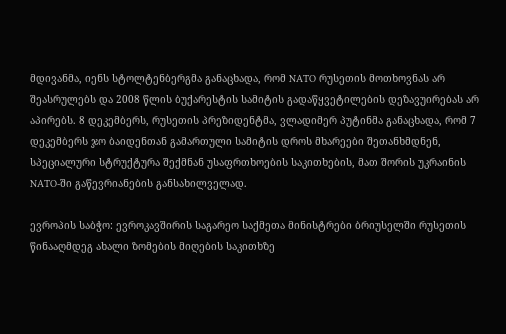მდივანმა, იენს სტოლტენბერგმა განაცხადა, რომ NATO რუსეთის მოთხოვნას არ შეასრულებს და 2008 წლის ბუქარესტის სამიტის გადაწყვეტილების დეზავუირებას არ აპირებს. 8 დეკემბერს, რუსეთის პრეზიდენტმა, ვლადიმერ პუტინმა განაცხადა, რომ 7 დეკემბერს ჯო ბაიდენთან გამართული სამიტის დროს მხარეები შეთანხმდნენ, სპეციალური სტრუქტურა შექმნან უსაფრთხოების საკითხების, მათ შორის უკრაინის NATO-ში გაწევრიანების განსახილველად.

ევროპის საბჭო: ევროკავშირის საგარეო საქმეთა მინისტრები ბრიუსელში რუსეთის წინააღმდეგ ახალი ზომების მიღების საკითხზე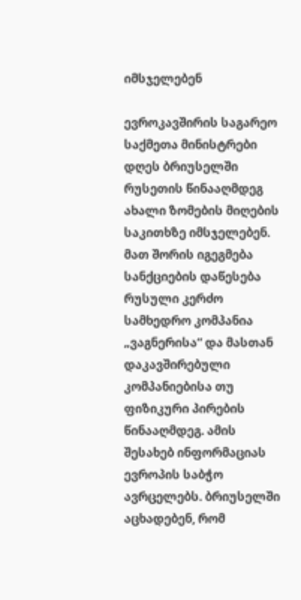იმსჯელებენ

ევროკავშირის საგარეო საქმეთა მინისტრები დღეს ბრიუსელში რუსეთის წინააღმდეგ ახალი ზომების მიღების საკითხზე იმსჯელებენ. მათ შორის იგეგმება სანქციების დაწესება რუსული კერძო სამხედრო კომპანია „ვაგნერისა“ და მასთან დაკავშირებული კომპანიებისა თუ ფიზიკური პირების წინააღმდეგ. ამის შესახებ ინფორმაციას ევროპის საბჭო ავრცელებს. ბრიუსელში აცხადებენ, რომ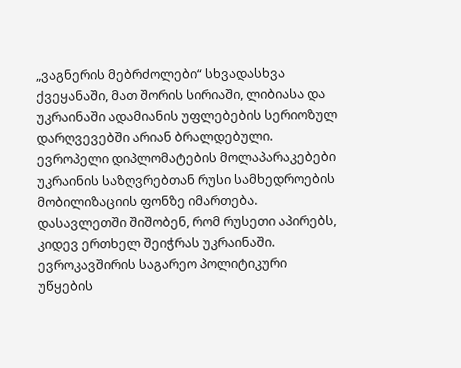„ვაგნერის მებრძოლები“ სხვადასხვა ქვეყანაში, მათ შორის სირიაში, ლიბიასა და უკრაინაში ადამიანის უფლებების სერიოზულ დარღვევებში არიან ბრალდებული. ევროპელი დიპლომატების მოლაპარაკებები უკრაინის საზღვრებთან რუსი სამხედროების მობილიზაციის ფონზე იმართება. დასავლეთში შიშობენ, რომ რუსეთი აპირებს, კიდევ ერთხელ შეიჭრას უკრაინაში. ევროკავშირის საგარეო პოლიტიკური უწყების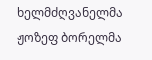ხელმძღვანელმა ჟოზეფ ბორელმა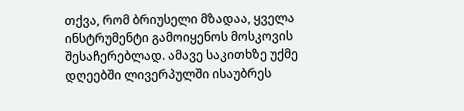თქვა, რომ ბრიუსელი მზადაა, ყველა ინსტრუმენტი გამოიყენოს მოსკოვის შესაჩერებლად. ამავე საკითხზე უქმე დღეებში ლივერპულში ისაუბრეს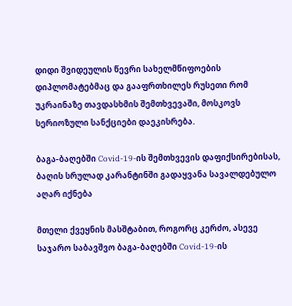დიდი შვიდეულის წევრი სახელმწიფოების დიპლომატებმაც და გააფრთხილეს რუსეთი რომ უკრაინაზე თავდასხმის შემთხვევაში, მოსკოვს სერიოზული სანქციები დაეკისრება.

ბაგა-ბაღებში Covid-19-ის შემთხვევის დაფიქსირებისას, ბაღის სრულად კარანტინში გადაყვანა სავალდებულო აღარ იქნება

მთელი ქვეყნის მასშტაბით, როგორც კერძო, ასევე საჯარო საბავშვო ბაგა-ბაღებში Covid-19-ის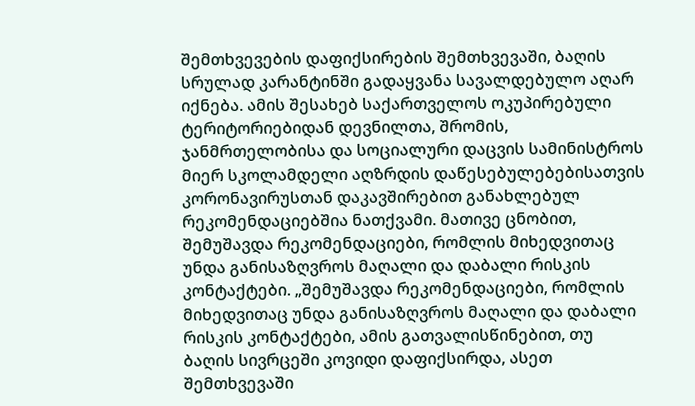შემთხვევების დაფიქსირების შემთხვევაში, ბაღის სრულად კარანტინში გადაყვანა სავალდებულო აღარ იქნება. ამის შესახებ საქართველოს ოკუპირებული ტერიტორიებიდან დევნილთა, შრომის, ჯანმრთელობისა და სოციალური დაცვის სამინისტროს მიერ სკოლამდელი აღზრდის დაწესებულებებისათვის კორონავირუსთან დაკავშირებით განახლებულ რეკომენდაციებშია ნათქვამი. მათივე ცნობით, შემუშავდა რეკომენდაციები, რომლის მიხედვითაც უნდა განისაზღვროს მაღალი და დაბალი რისკის კონტაქტები. „შემუშავდა რეკომენდაციები, რომლის მიხედვითაც უნდა განისაზღვროს მაღალი და დაბალი რისკის კონტაქტები, ამის გათვალისწინებით, თუ ბაღის სივრცეში კოვიდი დაფიქსირდა, ასეთ შემთხვევაში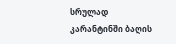სრულად კარანტინში ბაღის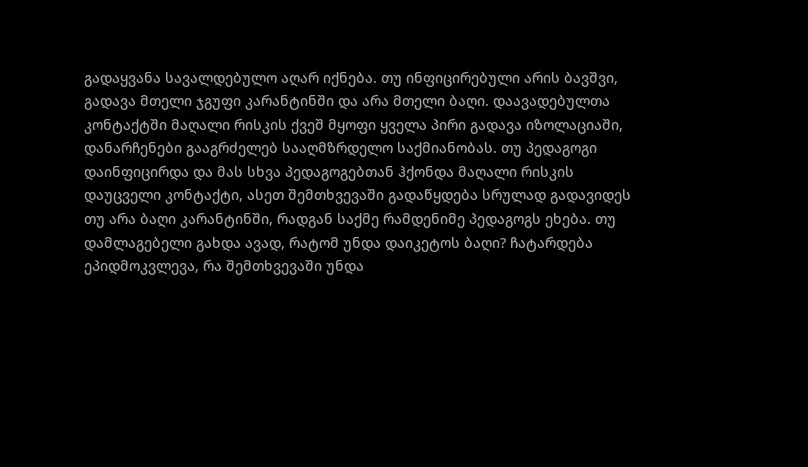გადაყვანა სავალდებულო აღარ იქნება. თუ ინფიცირებული არის ბავშვი, გადავა მთელი ჯგუფი კარანტინში და არა მთელი ბაღი. დაავადებულთა კონტაქტში მაღალი რისკის ქვეშ მყოფი ყველა პირი გადავა იზოლაციაში, დანარჩენები გააგრძელებ სააღმზრდელო საქმიანობას. თუ პედაგოგი დაინფიცირდა და მას სხვა პედაგოგებთან ჰქონდა მაღალი რისკის დაუცველი კონტაქტი, ასეთ შემთხვევაში გადაწყდება სრულად გადავიდეს თუ არა ბაღი კარანტინში, რადგან საქმე რამდენიმე პედაგოგს ეხება. თუ დამლაგებელი გახდა ავად, რატომ უნდა დაიკეტოს ბაღი? ჩატარდება ეპიდმოკვლევა, რა შემთხვევაში უნდა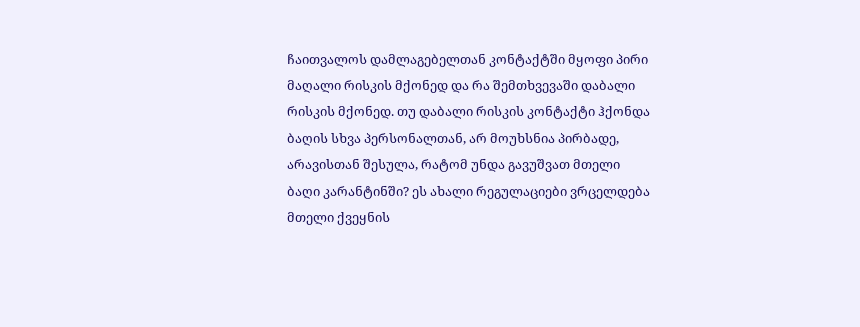ჩაითვალოს დამლაგებელთან კონტაქტში მყოფი პირი მაღალი რისკის მქონედ და რა შემთხვევაში დაბალი რისკის მქონედ. თუ დაბალი რისკის კონტაქტი ჰქონდა ბაღის სხვა პერსონალთან, არ მოუხსნია პირბადე, არავისთან შესულა, რატომ უნდა გავუშვათ მთელი ბაღი კარანტინში? ეს ახალი რეგულაციები ვრცელდება მთელი ქვეყნის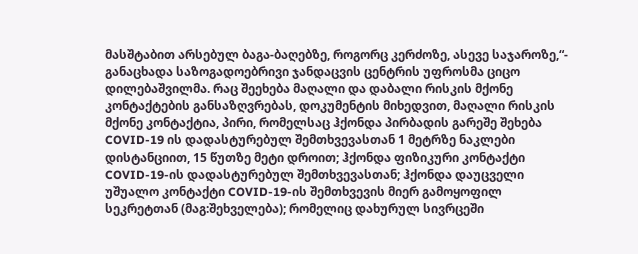მასშტაბით არსებულ ბაგა-ბაღებზე, როგორც კერძოზე, ასევე საჯაროზე,“- განაცხადა საზოგადოებრივი ჯანდაცვის ცენტრის უფროსმა ციცო დილებაშვილმა. რაც შეეხება მაღალი და დაბალი რისკის მქონე კონტაქტების განსაზღვრებას, დოკუმენტის მიხედვით, მაღალი რისკის მქონე კონტაქტია, პირი, რომელსაც ჰქონდა პირბადის გარეშე შეხება COVID-19 ის დადასტურებულ შემთხვევასთან 1 მეტრზე ნაკლები დისტანციით, 15 წუთზე მეტი დროით; ჰქონდა ფიზიკური კონტაქტი COVID-19-ის დადასტურებულ შემთხვევასთან; ჰქონდა დაუცველი უშუალო კონტაქტი COVID-19-ის შემთხვევის მიერ გამოყოფილ სეკრეტთან (მაგ:შეხველება); რომელიც დახურულ სივრცეში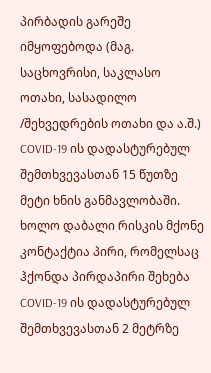პირბადის გარეშე იმყოფებოდა (მაგ. საცხოვრისი, საკლასო ოთახი, სასადილო /შეხვედრების ოთახი და ა.შ.) COVID-19 ის დადასტურებულ შემთხვევასთან 15 წუთზე მეტი ხნის განმავლობაში. ხოლო დაბალი რისკის მქონე კონტაქტია პირი, რომელსაც ჰქონდა პირდაპირი შეხება COVID-19 ის დადასტურებულ შემთხვევასთან 2 მეტრზე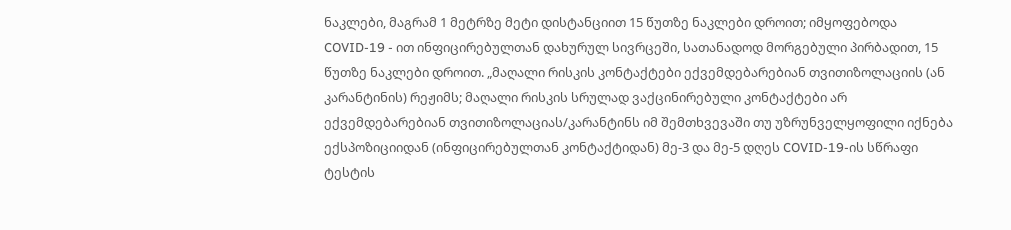ნაკლები, მაგრამ 1 მეტრზე მეტი დისტანციით 15 წუთზე ნაკლები დროით; იმყოფებოდა COVID-19 - ით ინფიცირებულთან დახურულ სივრცეში, სათანადოდ მორგებული პირბადით, 15 წუთზე ნაკლები დროით. „მაღალი რისკის კონტაქტები ექვემდებარებიან თვითიზოლაციის (ან კარანტინის) რეჟიმს; მაღალი რისკის სრულად ვაქცინირებული კონტაქტები არ ექვემდებარებიან თვითიზოლაციას/კარანტინს იმ შემთხვევაში თუ უზრუნველყოფილი იქნება ექსპოზიციიდან (ინფიცირებულთან კონტაქტიდან) მე-3 და მე-5 დღეს COVID-19-ის სწრაფი ტესტის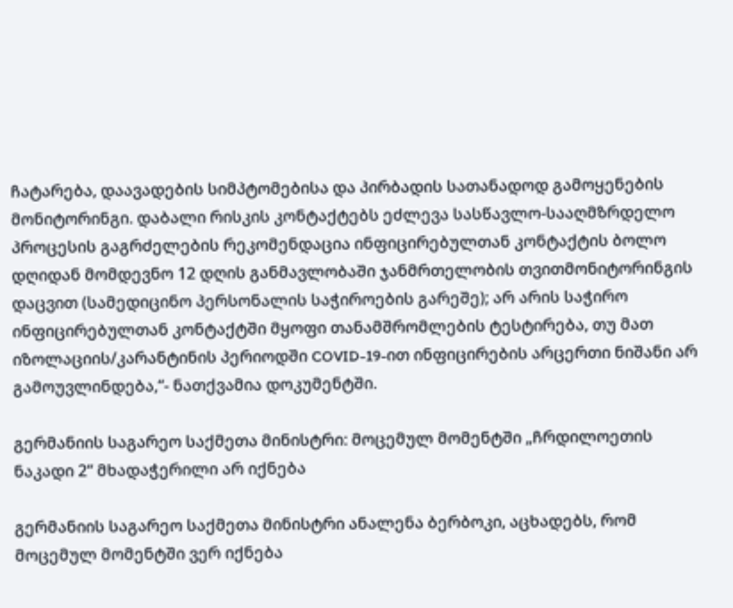ჩატარება, დაავადების სიმპტომებისა და პირბადის სათანადოდ გამოყენების მონიტორინგი. დაბალი რისკის კონტაქტებს ეძლევა სასწავლო-სააღმზრდელო პროცესის გაგრძელების რეკომენდაცია ინფიცირებულთან კონტაქტის ბოლო დღიდან მომდევნო 12 დღის განმავლობაში ჯანმრთელობის თვითმონიტორინგის დაცვით (სამედიცინო პერსონალის საჭიროების გარეშე); არ არის საჭირო ინფიცირებულთან კონტაქტში მყოფი თანამშრომლების ტესტირება, თუ მათ იზოლაციის/კარანტინის პერიოდში COVID-19-ით ინფიცირების არცერთი ნიშანი არ გამოუვლინდება,“- ნათქვამია დოკუმენტში.

გერმანიის საგარეო საქმეთა მინისტრი: მოცემულ მომენტში „ჩრდილოეთის ნაკადი 2“ მხადაჭერილი არ იქნება

გერმანიის საგარეო საქმეთა მინისტრი ანალენა ბერბოკი, აცხადებს, რომ მოცემულ მომენტში ვერ იქნება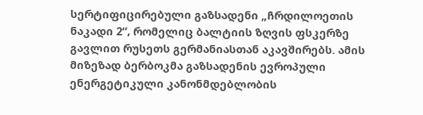სერტიფიცირებული გაზსადენი „ჩრდილოეთის ნაკადი 2“, რომელიც ბალტიის ზღვის ფსკერზე გავლით რუსეთს გერმანიასთან აკავშირებს. ამის მიზეზად ბერბოკმა გაზსადენის ევროპული ენერგეტიკული კანონმდებლობის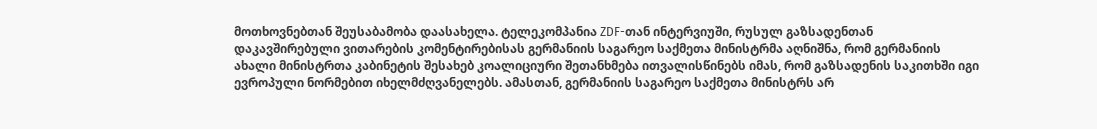მოთხოვნებთან შეუსაბამობა დაასახელა. ტელეკომპანია ZDF-თან ინტერვიუში, რუსულ გაზსადენთან დაკავშირებული ვითარების კომენტირებისას გერმანიის საგარეო საქმეთა მინისტრმა აღნიშნა, რომ გერმანიის ახალი მინისტრთა კაბინეტის შესახებ კოალიციური შეთანხმება ითვალისწინებს იმას, რომ გაზსადენის საკითხში იგი ევროპული ნორმებით იხელმძღვანელებს. ამასთან, გერმანიის საგარეო საქმეთა მინისტრს არ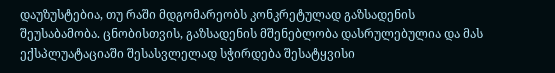დაუზუსტებია, თუ რაში მდგომარეობს კონკრეტულად გაზსადენის შეუსაბამობა. ცნობისთვის, გაზსადენის მშენებლობა დასრულებულია და მას ექსპლუატაციაში შესასვლელად სჭირდება შესატყვისი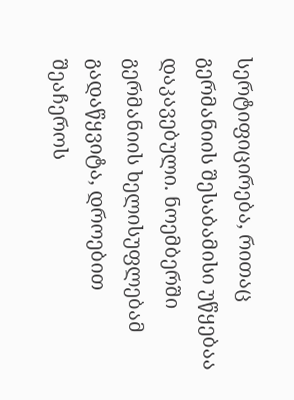სერტიფიცირება, რითაც გერმანიის შესაბამისი უწყებაა დაკავებული. ნოემბერში გერმანიის ხელისუფლებამ გადაწყვიტა, დროებით შეაჩეროს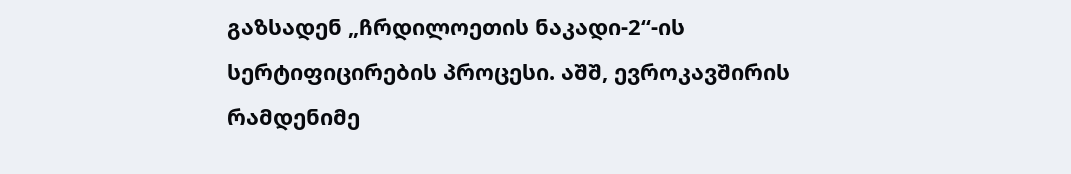გაზსადენ „ჩრდილოეთის ნაკადი-2“-ის სერტიფიცირების პროცესი. აშშ, ევროკავშირის რამდენიმე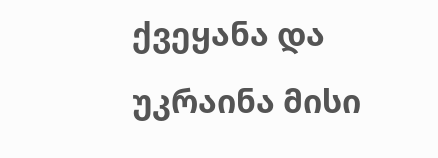ქვეყანა და უკრაინა მისი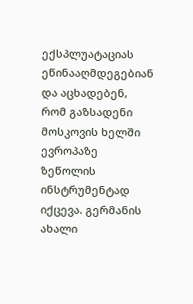ექსპლუატაციას ეწინააღმდეგებიან და აცხადებენ, რომ გაზსადენი მოსკოვის ხელში ევროპაზე ზეწოლის ინსტრუმენტად იქცევა. გერმანის ახალი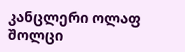კანცლერი ოლაფ შოლცი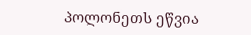პოლონეთს ეწვია